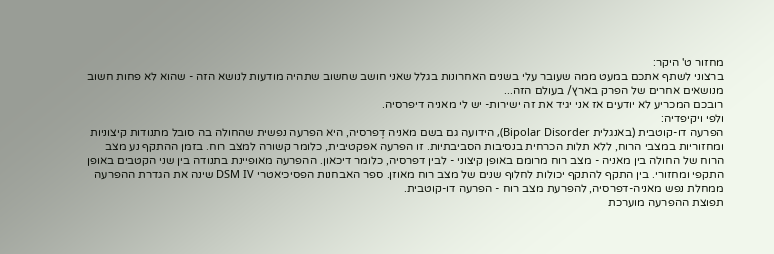מחזור ט' היקר:
ברצוני לשתף אתכם במעט ממה שעובר עלי בשנים האחרונות בגלל שאני חושב שחשוב שתהיה מודעות לנושא הזה - שהוא לא פחות חשוב מנושאים אחרים של הפרק בארץ/ בעולם הזה...
רובכם המכריע לא יודעים אז אני יגיד את זה ישירות- יש לי מאניה דיפרסיה.
ולפי ויקיפדיה:
הפרעה דו-קוטבית (באנגלית Bipolar Disorder), הידועה גם בשם מאניה דֶפרסיה, היא הפרעה נפשית שהחולה בה סובל מתנודות קיצוניות ומחזוריות במצבי הרוח, ללא תלות הכרחית בנסיבות הסביבתיות. זו הפרעה אפקטיבית, כלומר קשורה למצב רוח. בזמן ההתקף נע מצב הרוח של החולה בין מאניה - מצב רוח מרומם באופן קיצוני - לבין דפרסיה, כלומר דיכאון. ההפרעה מאופיינת בתנודה בין שני הקטבים באופן התקפי ומחזורי. בין התקף להתקף יכולות לחלוף שנים של מצב רוח מאוזן. ספר האבחנות הפסיכיאטרי DSM IV שינה את הגדרת ההפרעה ממחלת נפש מאניה-דפרסיה, להפרעת מצב רוח - הפרעה דו-קוטבית.
תפוצת ההפרעה מוערכת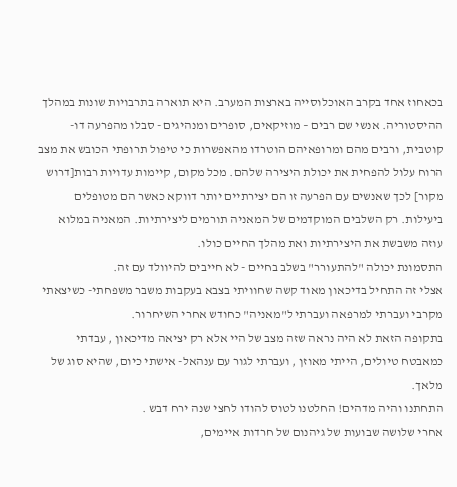בכאחוז אחד בקרב האוכלוסייה בארצות המערב. היא תוארה בתרבויות שונות במהלך ההיסטוריה. אנשי שם רבים – מוזיקאים, סופרים ומנהיגים - סבלו מהפרעה דו-קוטבית, ורבים מהם ומרופאיהם הוטרדו מהאפשרות כי טיפול תרופתי הכובש את מצב הרוח עלול להפחית את יכולת היצירה שלהם. מכל מקום, קיימות עדויות רבות[דרוש מקור] לכך שאנשים עם הפרעה זו הם יצירתיים יותר דווקא כאשר הם מטופלים ביעילות. רק השלבים המוקדמים של המאניה תורמים ליצירתיות. המאניה במלוא עוזה משבשת את היצירתיות ואת מהלך החיים כולו.
התסמונת יכולה "להתעורר" בשלב בחיים - לא חייבים להיוולד עם זה.
אצלי זה התחיל בדיכאון מאוד קשה שחוויתי בצבא בעקבות משבר משפחתי- כשיצאתי מקרבי ועברתי למרפאה ועברתי ל"מאניה" כחודש אחרי השיחרור.
בתקופה הזאת לא היה נראה שזה מצב של היי אלא רק יציאה מדיכאון , עבדתי כמאבטח טיולים, הייתי מאוזן , ועברתי לגור עם ענהאל- אישתי כיום, שהיא סוג של מלאך.
התחתנו והיה מדהים! החלטנו לטוס להודו לחצי שנה ירח דבש .
אחרי שלושה שבועות של גיהנום של חרדות איימים,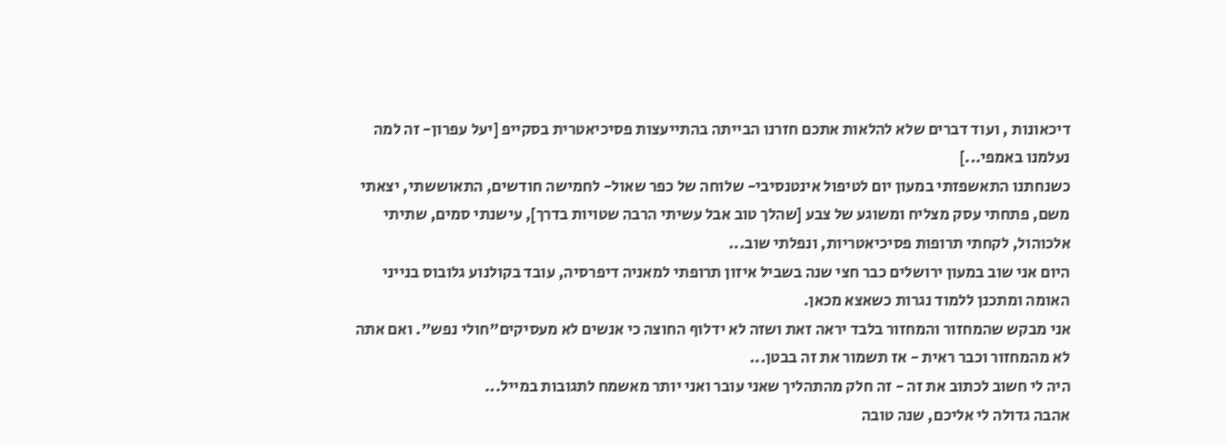דיכאונות , ועוד דברים שלא להלאות אתכם חזרנו הבייתה בהתייעצות פסיכיאטרית בסקייפ [יעל עפרון- זה למה נעלמנו באמפי...]
כשנחתנו התאשפזתי במעון יום לטיפול אינטנסיבי- שלוחה של כפר שאול- לחמישה חודשים, התאוששתי, יצאתי משם, פתחתי עסק מצליח ומשוגע של צבע [שהלך טוב אבל עשיתי הרבה שטויות בדרך], עישנתי סמים, שתיתי אלכוהול, לקחתי תרופות פסיכיאטריות, ונפלתי שוב...
היום אני שוב במעון ירושלים כבר חצי שנה בשביל איזון תרופתי למאניה דיפרסיה, עובד בקולנוע גלובוס בנייני האומה ומתכנן ללמוד נגרות כשאצא מכאן.
אני מבקש שהמחזור והמחזור בלבד יראה זאת ושזה לא ידלוף החוצה כי אנשים לא מעסיקים"חולי נפש". ואם אתה לא מהמחזור וכבר ראית - אז תשמור את זה בבטן...
היה לי חשוב לכתוב את זה - זה חלק מהתהליך שאני עובר ואני יותר מאשמח לתגובות במייל...
אהבה גדולה לי אליכם, שנה טובה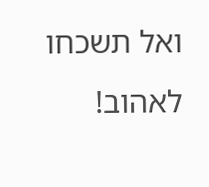ואל תשכחו לאהוב!